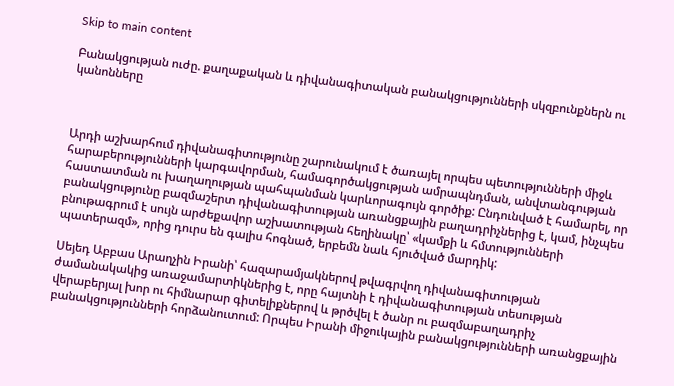Skip to main content

Բանակցության ուժը. քաղաքական և դիվանագիտական բանակցությունների սկզբունքներն ու կանոնները



Արդի աշխարհում դիվանագիտությունը շարունակում է ծառայել որպես պետությունների միջև հարաբերությունների կարգավորման, համագործակցության ամրապնդման, անվտանգության հաստատման ու խաղաղության պահպանման կարևորագույն գործիք: Ընդունված է համարել, որ բանակցությունը բազմաշերտ դիվանագիտության առանցքային բաղադրիչներից է, կամ, ինչպես բնութագրում է սույն արժեքավոր աշխատության հեղինակը՝ «կամքի և հմտությունների պատերազմ», որից դուրս են գալիս հոգնած, երբեմն նաև հյուծված մարդիկ:

Սեյեդ Աբբաս Արաղչին Իրանի՝ հազարամյակներով թվագրվող դիվանագիտության ժամանակակից առաջամարտիկներից է, որը հայտնի է դիվանագիտության տեսության վերաբերյալ խոր ու հիմնարար գիտելիքներով և թրծվել է ծանր ու բազմաբաղադրիչ բանակցությունների հորձանուտում: Որպես Իրանի միջուկային բանակցությունների առանցքային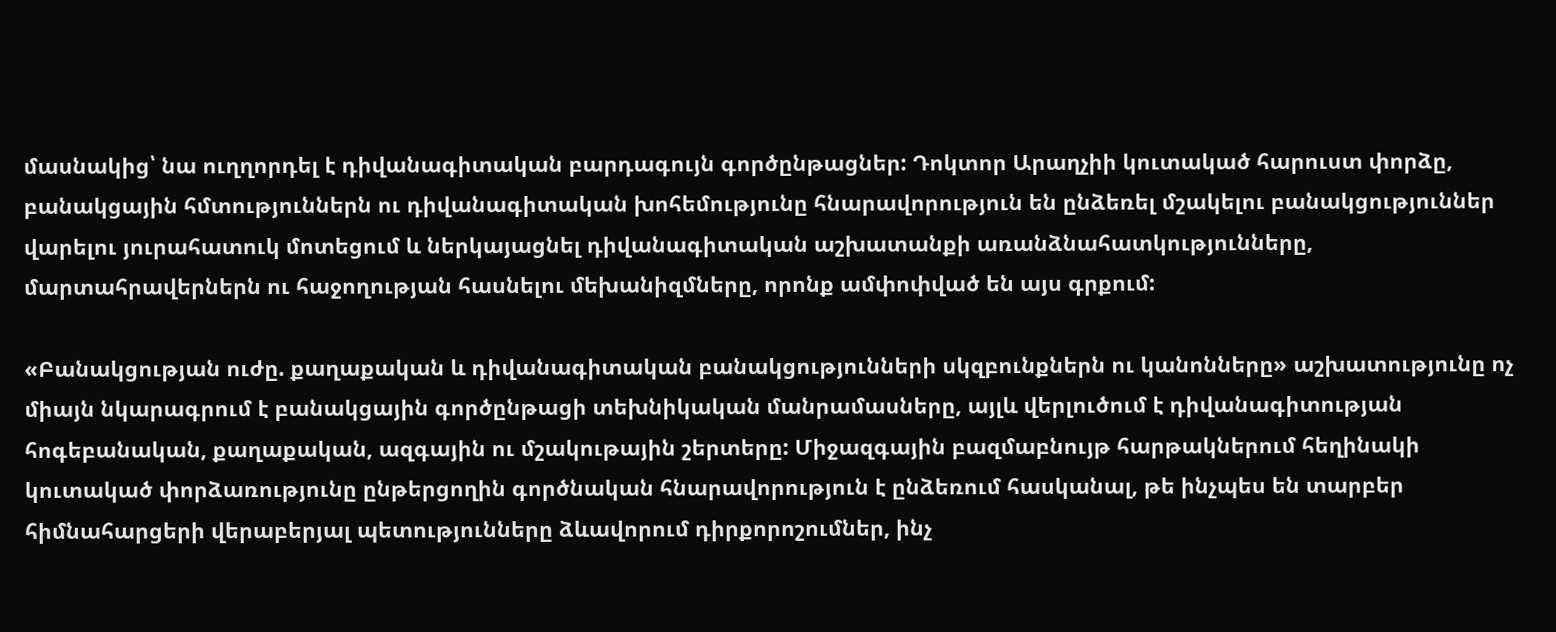մասնակից՝ նա ուղղորդել է դիվանագիտական բարդագույն գործընթացներ: Դոկտոր Արաղչիի կուտակած հարուստ փորձը, բանակցային հմտություններն ու դիվանագիտական խոհեմությունը հնարավորություն են ընձեռել մշակելու բանակցություններ վարելու յուրահատուկ մոտեցում և ներկայացնել դիվանագիտական աշխատանքի առանձնահատկությունները, մարտահրավերներն ու հաջողության հասնելու մեխանիզմները, որոնք ամփոփված են այս գրքում:

«Բանակցության ուժը. քաղաքական և դիվանագիտական բանակցությունների սկզբունքներն ու կանոնները» աշխատությունը ոչ միայն նկարագրում է բանակցային գործընթացի տեխնիկական մանրամասները, այլև վերլուծում է դիվանագիտության հոգեբանական, քաղաքական, ազգային ու մշակութային շերտերը: Միջազգային բազմաբնույթ հարթակներում հեղինակի կուտակած փորձառությունը ընթերցողին գործնական հնարավորություն է ընձեռում հասկանալ, թե ինչպես են տարբեր հիմնահարցերի վերաբերյալ պետությունները ձևավորում դիրքորոշումներ, ինչ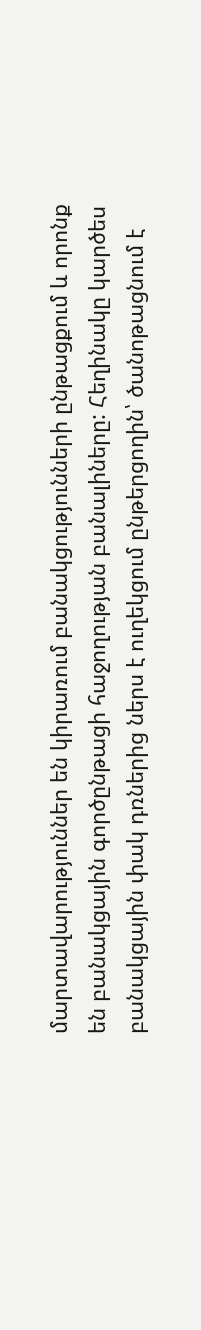մարտավարություններ են կիրառում բանակցությունների ընթացքում և որոնք են բանակցային գործընթացի հաջողության բանալիները: Հեղինակը կարծես բանակցային փակ դռներից ներս է ուղեկցում ընթերցողին՝ ծանոթացնում է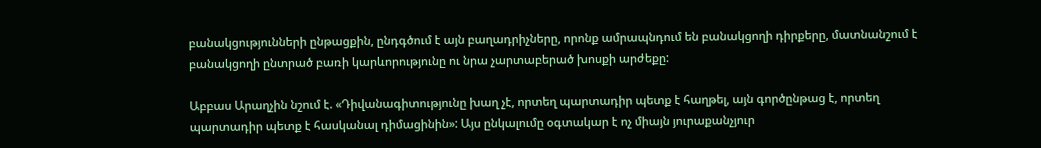բանակցությունների ընթացքին, ընդգծում է այն բաղադրիչները, որոնք ամրապնդում են բանակցողի դիրքերը, մատնանշում է բանակցողի ընտրած բառի կարևորությունը ու նրա չարտաբերած խոսքի արժեքը:

Աբբաս Արաղչին նշում է. «Դիվանագիտությունը խաղ չէ, որտեղ պարտադիր պետք է հաղթել, այն գործընթաց է, որտեղ պարտադիր պետք է հասկանալ դիմացինին»: Այս ընկալումը օգտակար է ոչ միայն յուրաքանչյուր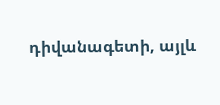դիվանագետի, այլև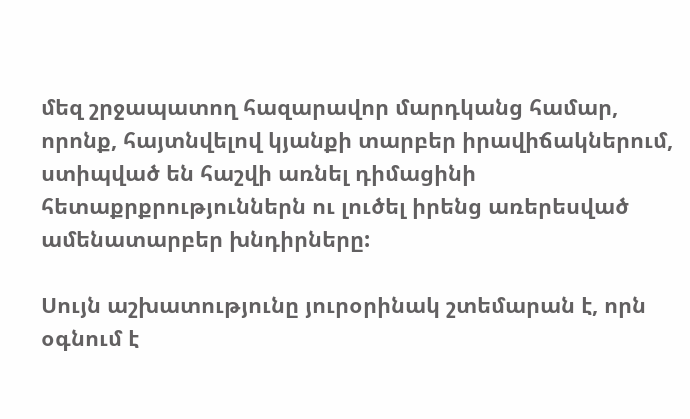մեզ շրջապատող հազարավոր մարդկանց համար, որոնք, հայտնվելով կյանքի տարբեր իրավիճակներում, ստիպված են հաշվի առնել դիմացինի հետաքրքրություններն ու լուծել իրենց առերեսված ամենատարբեր խնդիրները:

Սույն աշխատությունը յուրօրինակ շտեմարան է, որն օգնում է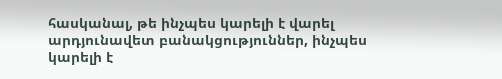հասկանալ, թե ինչպես կարելի է վարել արդյունավետ բանակցություններ, ինչպես կարելի է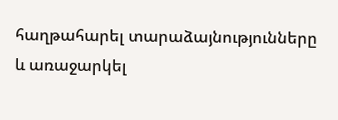հաղթահարել տարաձայնությունները և առաջարկել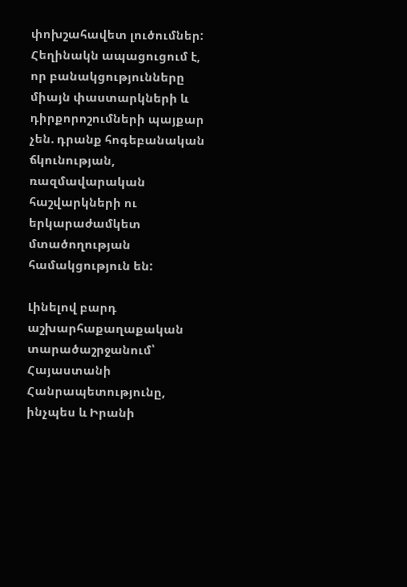փոխշահավետ լուծումներ: Հեղինակն ապացուցում է, որ բանակցությունները միայն փաստարկների և դիրքորոշումների պայքար չեն. դրանք հոգեբանական ճկունության, ռազմավարական հաշվարկների ու երկարաժամկետ մտածողության համակցություն են:

Լինելով բարդ աշխարհաքաղաքական տարածաշրջանում՝ Հայաստանի Հանրապետությունը, ինչպես և Իրանի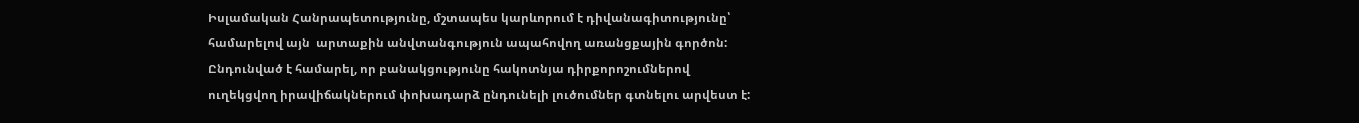Իսլամական Հանրապետությունը, մշտապես կարևորում է դիվանագիտությունը՝ համարելով այն  արտաքին անվտանգություն ապահովող առանցքային գործոն: Ընդունված է համարել, որ բանակցությունը հակոտնյա դիրքորոշումներով ուղեկցվող իրավիճակներում փոխադարձ ընդունելի լուծումներ գտնելու արվեստ է: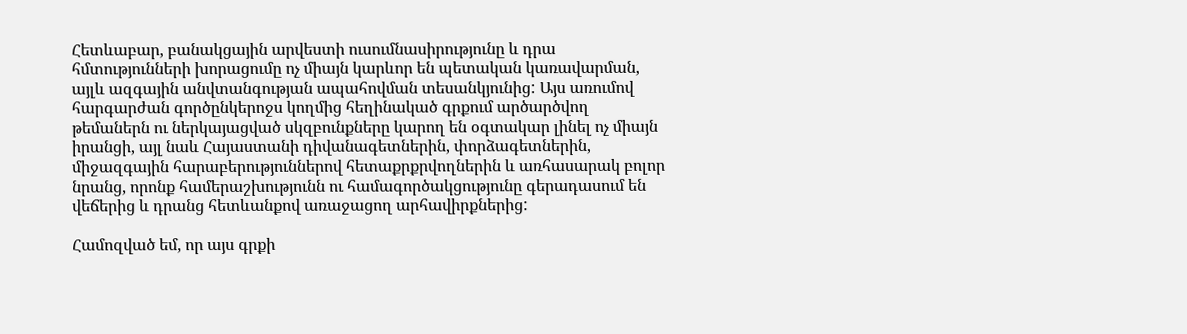Հետևաբար, բանակցային արվեստի ուսումնասիրությունը և դրա հմտությունների խորացումը ոչ միայն կարևոր են պետական կառավարման, այլև ազգային անվտանգության ապահովման տեսանկյունից: Այս առումով հարգարժան գործընկերոջս կողմից հեղինակած գրքում արծարծվող թեմաներն ու ներկայացված սկզբունքները կարող են օգտակար լինել ոչ միայն իրանցի, այլ նաև Հայաստանի դիվանագետներին, փորձագետներին, միջազգային հարաբերություններով հետաքրքրվողներին և առհասարակ բոլոր նրանց, որոնք համերաշխությունն ու համագործակցությունը գերադասում են վեճերից և դրանց հետևանքով առաջացող արհավիրքներից:

Համոզված եմ, որ այս գրքի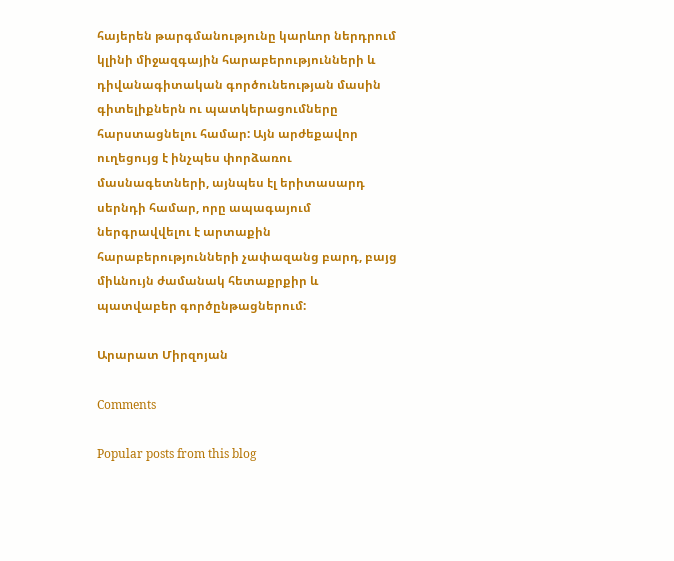հայերեն թարգմանությունը կարևոր ներդրում կլինի միջազգային հարաբերությունների և դիվանագիտական գործունեության մասին գիտելիքներն ու պատկերացումները հարստացնելու համար: Այն արժեքավոր ուղեցույց է ինչպես փորձառու մասնագետների, այնպես էլ երիտասարդ սերնդի համար, որը ապագայում ներգրավվելու է արտաքին հարաբերությունների չափազանց բարդ, բայց միևնույն ժամանակ հետաքրքիր և պատվաբեր գործընթացներում:

Արարատ Միրզոյան

Comments

Popular posts from this blog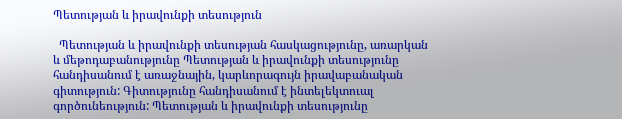Պետության և իրավունքի տեսություն

  Պետության և իրավունքի տեսության հասկացությունը, առարկան և մեթոդաբանությունը Պետության և իրավունքի տեսությունը հանդիսանում է առաջնային, կարևորագույն իրավաբանական գիտություն: Գիտությունը հանդիսանում է ինտելեկտուալ գործունեություն: Պետության և իրավունքի տեսությունը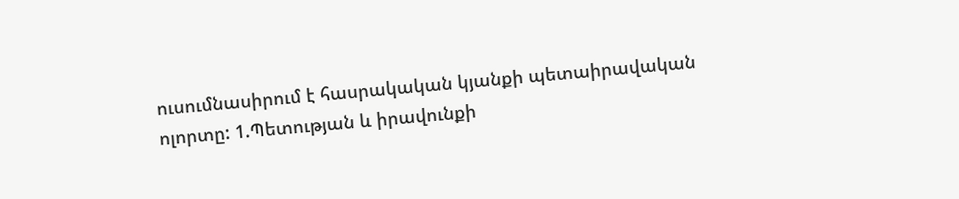ուսումնասիրում է հասրակական կյանքի պետաիրավական ոլորտը: 1.Պետության և իրավունքի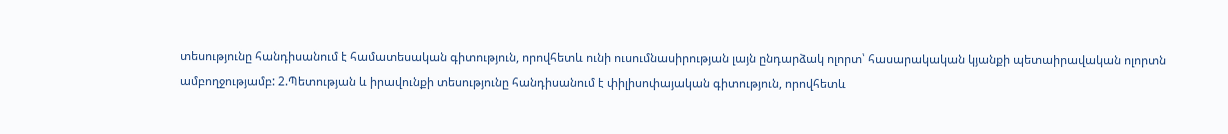տեսությունը հանդիսանում է համատեսական գիտություն, որովհետև ունի ուսումնասիրության լայն ընդարձակ ոլորտ՝ հասարակական կյանքի պետաիրավական ոլորտն ամբողջությամբ: 2.Պետության և իրավունքի տեսությունը հանդիսանում է փիլիսոփայական գիտություն, որովհետև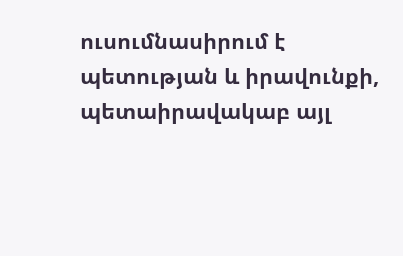ուսումնասիրում է պետության և իրավունքի, պետաիրավակաբ այլ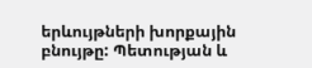երևույթների խորքային բնույթը: Պետության և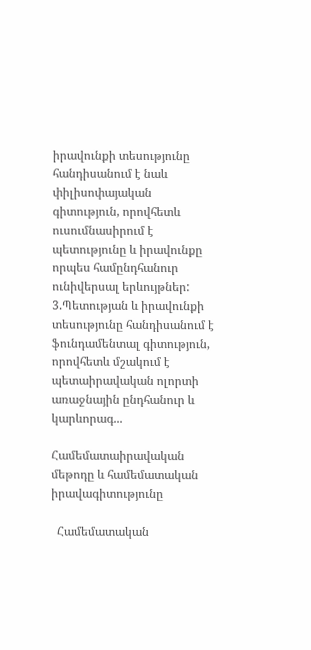իրավունքի տեսությունը հանդիսանում է նաև փիլիսոփայական գիտություն, որովհետև ուսումնասիրում է պետությունը և իրավունքը որպես համընդհանուր ունիվերսալ երևույթներ: 3.Պետության և իրավունքի տեսությունը հանդիսանում է ֆունդամենտալ գիտություն, որովհետև մշակում է պետաիրավական ոլորտի առաջնային ընդհանուր և կարևորագ...

Համեմատաիրավական մեթոդը և համեմատական իրավագիտությունը

  Համեմատական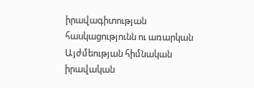իրավագիտության հասկացությունն ու առարկան Այժմեության հիմնական իրավական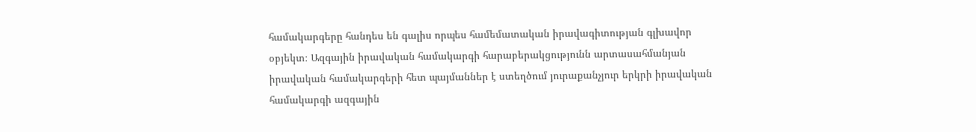համակարգերը հանդես են գալիս որպես համեմատական իրավագիտության գլխավոր օբյեկտ։ Ազգային իրավական համակարգի հարաբերակցությունն արտասահմանյան իրավական համակարգերի հետ պայմաններ է ստեղծում յուրաքանչյուր երկրի իրավական համակարգի ազգային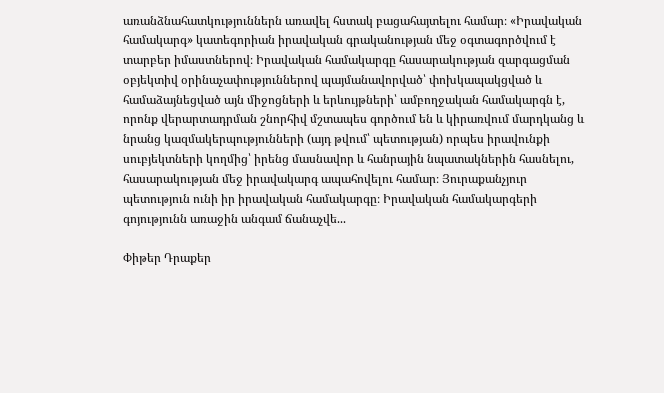առանձնահատկություններն առավել հստակ բացահայտելու համար։ «Իրավական համակարգ» կատեգորիան իրավական գրականության մեջ օգտագործվում է տարբեր իմաստներով։ Իրավական համակարգը հասարակության զարգացման օբյեկտիվ օրինաչափություններով պայմանավորված՝ փոխկապակցված և համաձայնեցված այն միջոցների և երևույթների՝ ամբողջական համակարգն է, որոնք վերարտադրման շնորհիվ մշտապես գործում են և կիրառվում մարդկանց և նրանց կազմակերպությունների (այդ թվում՝ պետության) որպես իրավունքի սուբյեկտների կողմից՝ իրենց մասնավոր և հանրային նպատակներին հասնելու, հասարակության մեջ իրավակարգ ապահովելու համար։ Յուրաքանչյուր պետություն ունի իր իրավական համակարգը։ Իրավական համակարգերի գոյությունն առաջին անգամ ճանաչվե...

Փիթեր Դրաքեր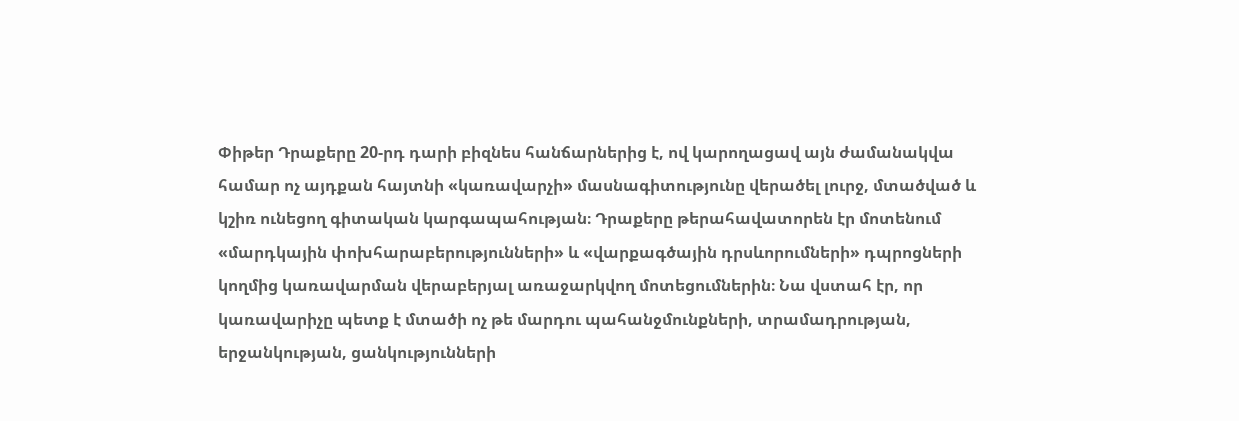Փիթեր Դրաքերը 20-րդ դարի բիզնես հանճարներից է, ով կարողացավ այն ժամանակվա համար ոչ այդքան հայտնի «կառավարչի» մասնագիտությունը վերածել լուրջ, մտածված և կշիռ ունեցող գիտական կարգապահության։ Դրաքերը թերահավատորեն էր մոտենում «մարդկային փոխհարաբերությունների» և «վարքագծային դրսևորումների» դպրոցների կողմից կառավարման վերաբերյալ առաջարկվող մոտեցումներին։ Նա վստահ էր, որ կառավարիչը պետք է մտածի ոչ թե մարդու պահանջմունքների, տրամադրության, երջանկության, ցանկությունների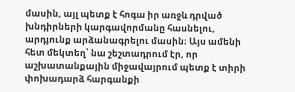մասին, այլ պետք է հոգա իր առջև դրված խնդիրների կարգավորմանը հասնելու, արդյունք արձանագրելու մասին։ Այս ամենի հետ մեկտեղ՝ նա շեշտադրում էր, որ աշխատանքային միջավայրում պետք է տիրի փոխադարձ հարգանքի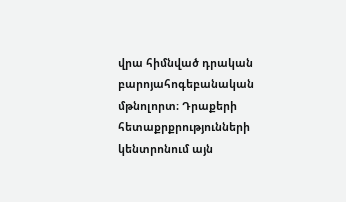վրա հիմնված դրական բարոյահոգեբանական մթնոլորտ։ Դրաքերի հետաքրքրությունների կենտրոնում այն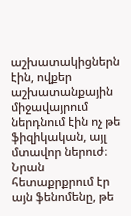աշխատակիցներն էին, ովքեր աշխատանքային միջավայրում ներդնում էին ոչ թե ֆիզիկական, այլ մտավոր ներուժ։ Նրան հետաքրքրում էր այն ֆենոմենը, թե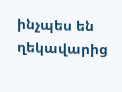ինչպես են ղեկավարից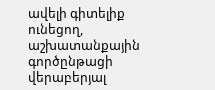ավելի գիտելիք ունեցող, աշխատանքային գործընթացի վերաբերյալ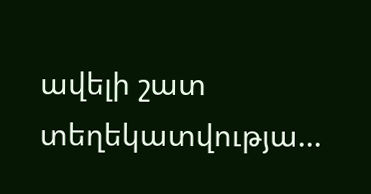ավելի շատ տեղեկատվությա...